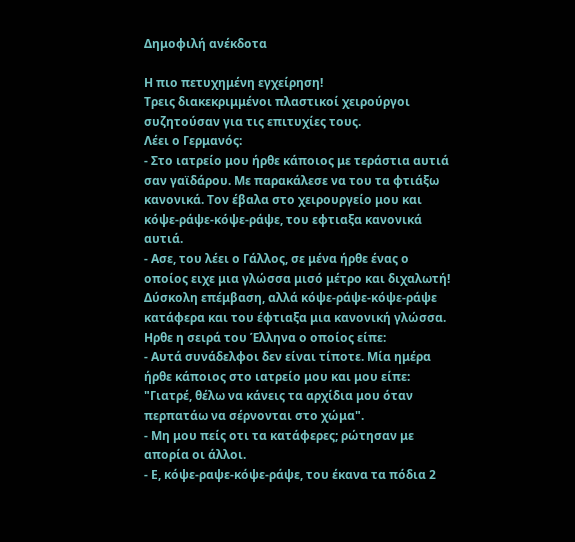Δημοφιλή ανέκδοτα

Η πιο πετυχημένη εγχείρηση!
Τρεις διακεκριμμένοι πλαστικοί χειρούργοι συζητούσαν για τις επιτυχίες τους.
Λέει ο Γερμανός:
- Στο ιατρείο μου ήρθε κάποιος με τεράστια αυτιά σαν γαϊδάρου. Με παρακάλεσε να του τα φτιάξω κανονικά. Τον έβαλα στο χειρουργείο μου και κόψε-ράψε-κόψε-ράψε, του εφτιαξα κανονικά αυτιά.
- Ασε, του λέει ο Γάλλος, σε μένα ήρθε ένας ο οποίος ειχε μια γλώσσα μισό μέτρο και διχαλωτή! Δύσκολη επέμβαση, αλλά κόψε-ράψε-κόψε-ράψε κατάφερα και του έφτιαξα μια κανονική γλώσσα.
Ηρθε η σειρά του Έλληνα ο οποίος είπε:
- Αυτά συνάδελφοι δεν είναι τίποτε. Μία ημέρα ήρθε κάποιος στο ιατρείο μου και μου είπε:
"Γιατρέ, θέλω να κάνεις τα αρχίδια μου όταν περπατάω να σέρνονται στο χώμα".
- Μη μου πείς οτι τα κατάφερες; ρώτησαν με απορία οι άλλοι.
- Ε, κόψε-ραψε-κόψε-ράψε, του έκανα τα πόδια 2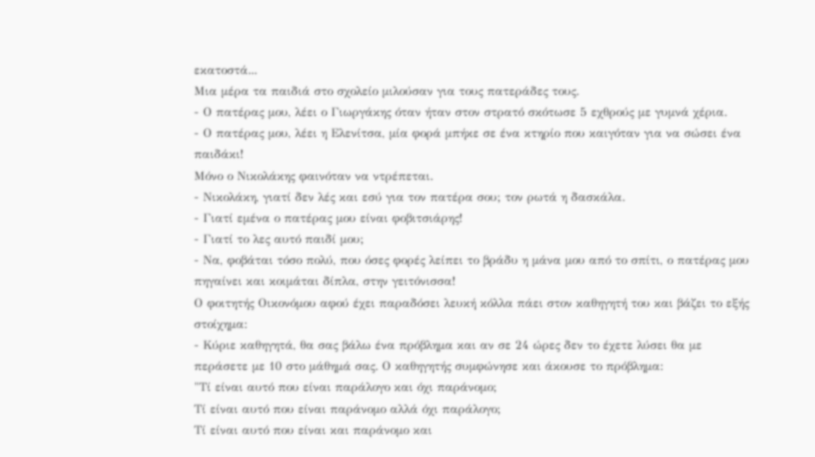εκατοστά...
Μια μέρα τα παιδιά στο σχολείο μιλούσαν για τους πατεράδες τους.
- Ο πατέρας μου, λέει ο Γιωργάκης όταν ήταν στον στρατό σκότωσε 5 εχθρούς με γυμνά χέρια.
- Ο πατέρας μου, λέει η Ελενίτσα, μία φορά μπήκε σε ένα κτηρίο που καιγόταν για να σώσει ένα παιδάκι!
Μόνο ο Νικολάκης φαινόταν να ντρέπεται.
- Νικολάκη, γιατί δεν λές και εσύ για τον πατέρα σου; τον ρωτά η δασκάλα.
- Γιατί εμένα ο πατέρας μου είναι φοβιτσιάρης!
- Γιατί το λες αυτό παιδί μου;
- Να, φοβάται τόσο πολύ, που όσες φορές λείπει το βράδυ η μάνα μου από το σπίτι, ο πατέρας μου πηγαίνει και κοιμάται δίπλα, στην γειτόνισσα!
Ο φοιτητής Οικονόμου αφού έχει παραδόσει λευκή κόλλα πάει στον καθηγητή του και βάζει το εξής στοίχημα:
- Κύριε καθηγητά, θα σας βάλω ένα πρόβλημα και αν σε 24 ώρες δεν το έχετε λύσει θα με περάσετε με 10 στο μάθημά σας. Ο καθηγητής συμφώνησε και άκουσε το πρόβλημα:
"Τί είναι αυτό που είναι παράλογο και όχι παράνομο;
Τί είναι αυτό που είναι παράνομο αλλά όχι παράλογο;
Τί είναι αυτό που είναι και παράνομο και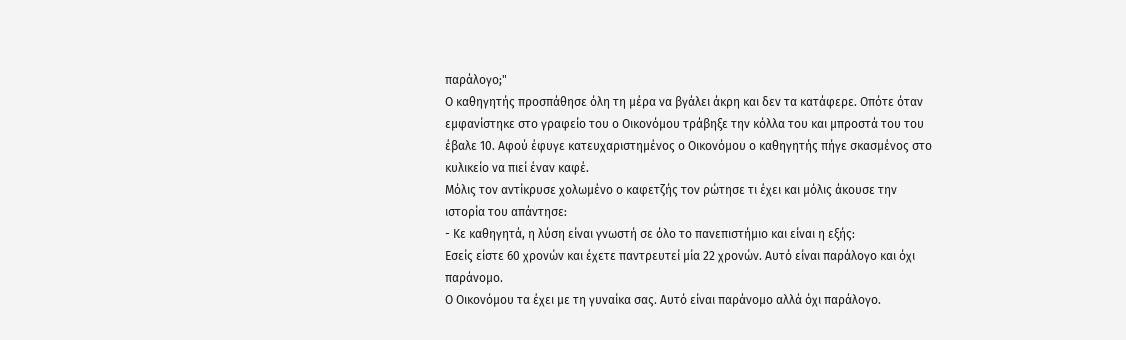παράλογο;"
Ο καθηγητής προσπάθησε όλη τη μέρα να βγάλει άκρη και δεν τα κατάφερε. Οπότε όταν εμφανίστηκε στο γραφείο του ο Οικονόμου τράβηξε την κόλλα του και μπροστά του του έβαλε 10. Αφού έφυγε κατευχαριστημένος ο Οικονόμου ο καθηγητής πήγε σκασμένος στο κυλικείο να πιεί έναν καφέ.
Μόλις τον αντίκρυσε χολωμένο ο καφετζής τον ρώτησε τι έχει και μόλις άκουσε την ιστορία του απάντησε:
- Κε καθηγητά, η λύση είναι γνωστή σε όλο το πανεπιστήμιο και είναι η εξής:
Εσείς είστε 60 χρονών και έχετε παντρευτεί μία 22 χρονών. Αυτό είναι παράλογο και όχι παράνομο.
Ο Οικονόμου τα έχει με τη γυναίκα σας. Αυτό είναι παράνομο αλλά όχι παράλογο.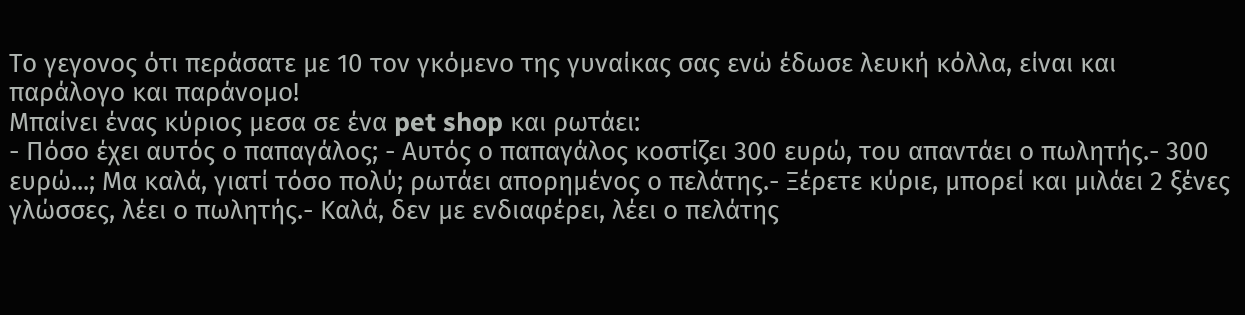Το γεγονος ότι περάσατε με 10 τον γκόμενο της γυναίκας σας ενώ έδωσε λευκή κόλλα, είναι και παράλογο και παράνομο!
Μπαίνει ένας κύριος μεσα σε ένα pet shop και ρωτάει:
- Πόσο έχει αυτός ο παπαγάλος; - Αυτός ο παπαγάλος κοστίζει 300 ευρώ, του απαντάει ο πωλητής.- 300 ευρώ...; Μα καλά, γιατί τόσο πολύ; ρωτάει απορημένος ο πελάτης.- Ξέρετε κύριε, μπορεί και μιλάει 2 ξένες γλώσσες, λέει ο πωλητής.- Καλά, δεν με ενδιαφέρει, λέει ο πελάτης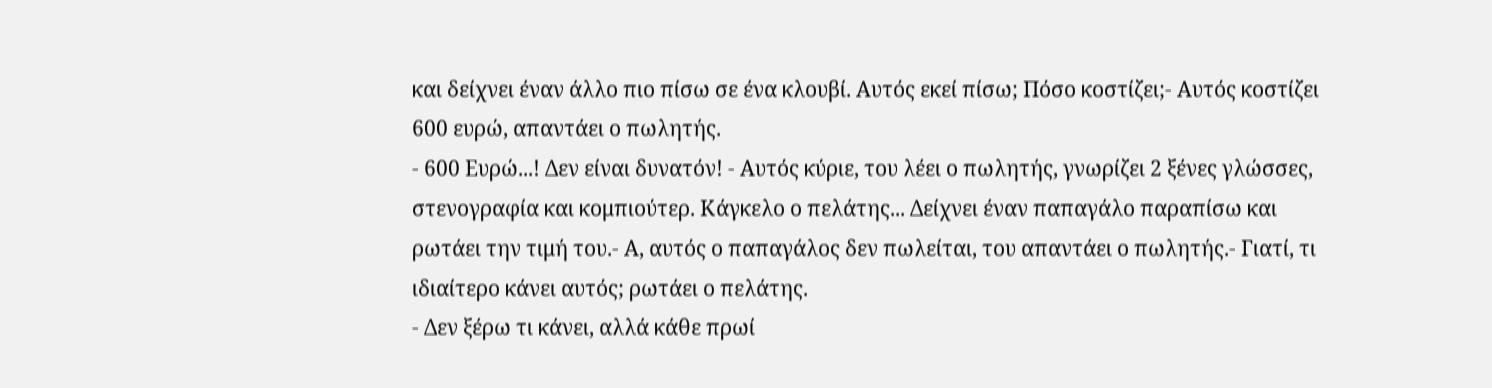και δείχνει έναν άλλο πιο πίσω σε ένα κλουβί. Αυτός εκεί πίσω; Πόσο κοστίζει;- Αυτός κοστίζει 600 ευρώ, απαντάει ο πωλητής.
- 600 Ευρώ...! Δεν είναι δυνατόν! - Αυτός κύριε, του λέει ο πωλητής, γνωρίζει 2 ξένες γλώσσες, στενογραφία και κομπιούτερ. Κάγκελο ο πελάτης... Δείχνει έναν παπαγάλο παραπίσω και ρωτάει την τιμή του.- Α, αυτός ο παπαγάλος δεν πωλείται, του απαντάει ο πωλητής.- Γιατί, τι ιδιαίτερο κάνει αυτός; ρωτάει ο πελάτης.
- Δεν ξέρω τι κάνει, αλλά κάθε πρωί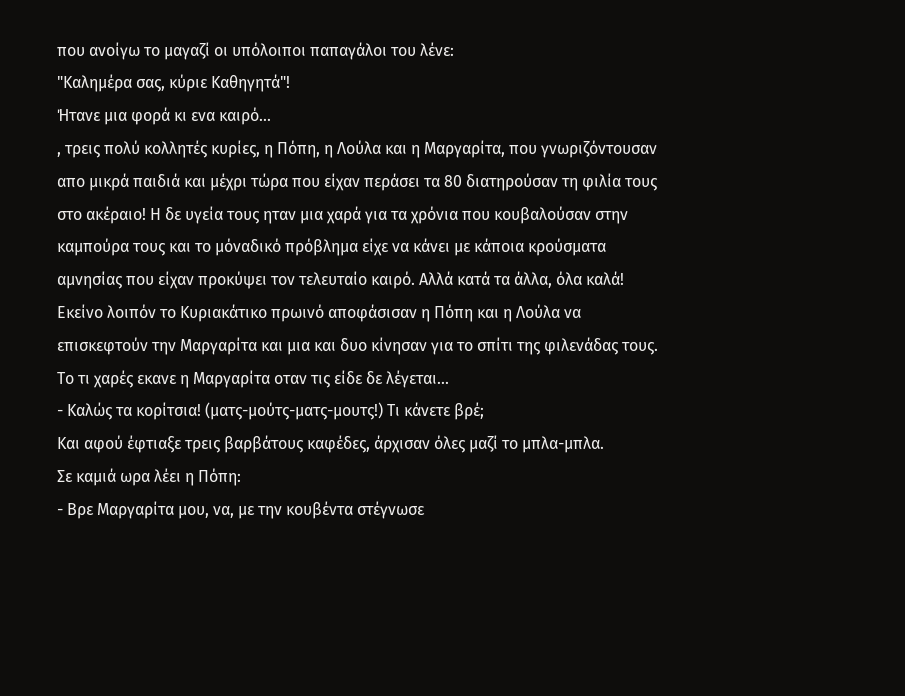που ανοίγω το μαγαζί οι υπόλοιποι παπαγάλοι του λένε:
"Καλημέρα σας, κύριε Καθηγητά"!
Ήτανε μια φορά κι ενα καιρό...
, τρεις πολύ κολλητές κυρίες, η Πόπη, η Λούλα και η Μαργαρίτα, που γνωριζόντουσαν απο μικρά παιδιά και μέχρι τώρα που είχαν περάσει τα 80 διατηρούσαν τη φιλία τους στο ακέραιο! Η δε υγεία τους ηταν μια χαρά για τα χρόνια που κουβαλούσαν στην καμπούρα τους και το μόναδικό πρόβλημα είχε να κάνει με κάποια κρούσματα αμνησίας που είχαν προκύψει τον τελευταίο καιρό. Αλλά κατά τα άλλα, όλα καλά!
Εκείνο λοιπόν το Κυριακάτικο πρωινό αποφάσισαν η Πόπη και η Λούλα να επισκεφτούν την Μαργαρίτα και μια και δυο κίνησαν για το σπίτι της φιλενάδας τους.
Το τι χαρές εκανε η Μαργαρίτα οταν τις είδε δε λέγεται...
- Καλώς τα κορίτσια! (ματς-μούτς-ματς-μουτς!) Τι κάνετε βρέ;
Και αφού έφτιαξε τρεις βαρβάτους καφέδες, άρχισαν όλες μαζί το μπλα-μπλα.
Σε καμιά ωρα λέει η Πόπη:
- Βρε Μαργαρίτα μου, να, με την κουβέντα στέγνωσε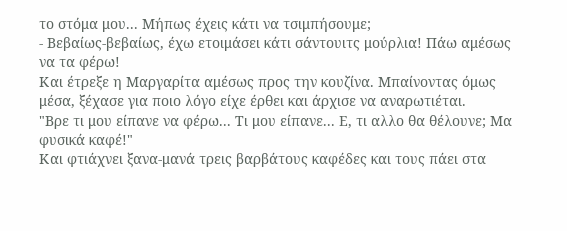το στόμα μου... Μήπως έχεις κάτι να τσιμπήσουμε;
- Βεβαίως-βεβαίως, έχω ετοιμάσει κάτι σάντουιτς μούρλια! Πάω αμέσως να τα φέρω!
Και έτρεξε η Μαργαρίτα αμέσως προς την κουζίνα. Μπαίνοντας όμως μέσα, ξέχασε για ποιο λόγο είχε έρθει και άρχισε να αναρωτιέται.
"Βρε τι μου είπανε να φέρω... Τι μου είπανε... Ε, τι αλλο θα θέλουνε; Μα φυσικά καφέ!"
Και φτιάχνει ξανα-μανά τρεις βαρβάτους καφέδες και τους πάει στα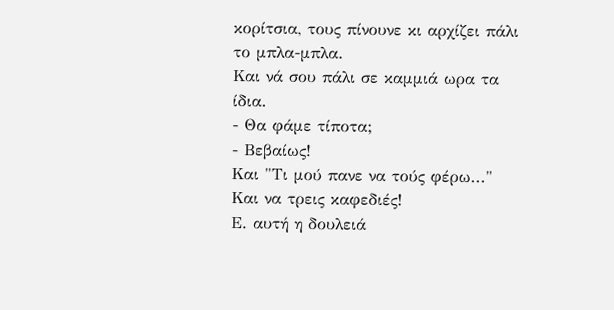κορίτσια, τους πίνουνε κι αρχίζει πάλι το μπλα-μπλα.
Και νά σου πάλι σε καμμιά ωρα τα ίδια.
- Θα φάμε τίποτα;
- Βεβαίως!
Και "Τι μού πανε να τούς φέρω..."
Και να τρεις καφεδιές!
Ε. αυτή η δουλειά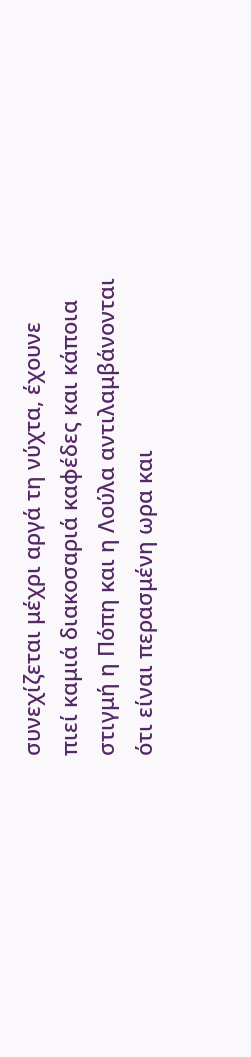συνεχίζεται μέχρι αργά τη νύχτα, έχουνε πιεί καμιά διακοσαριά καφέδες και κάποια στιγμή η Πόπη και η Λούλα αντιλαμβάνονται ότι είναι περασμένη ωρα και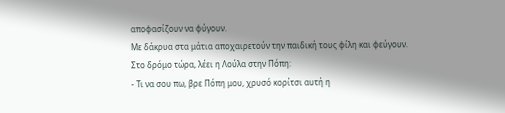αποφασίζουν να φύγουν.
Με δάκρυα στα μάτια αποχαιρετούν την παιδική τους φίλη και φεύγουν.
Στο δρόμο τώρα, λέει η Λούλα στην Πόπη:
- Τι να σου πω, βρε Πόπη μου, χρυσό κορίτσι αυτή η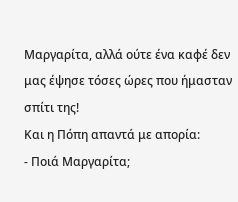Μαργαρίτα, αλλά ούτε ένα καφέ δεν μας έψησε τόσες ώρες που ήμασταν σπίτι της!
Και η Πόπη απαντά με απορία:
- Ποιά Μαργαρίτα;